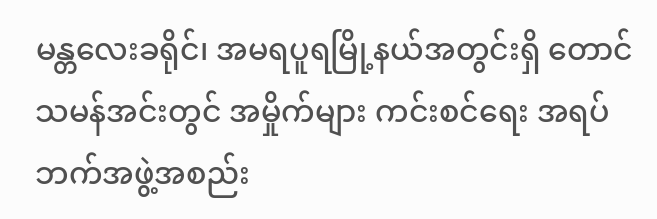မန္တလေးခရိုင်၊ အမရပူရမြို့နယ်အတွင်းရှိ တောင်သမန်အင်းတွင် အမှိုက်များ ကင်းစင်ရေး အရပ်ဘက်အဖွဲ့အစည်း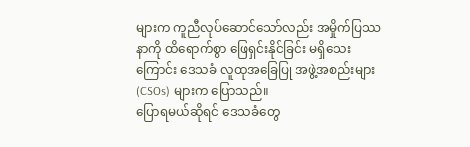များက ကူညီလုပ်ဆောင်သော်လည်း အမှိုက်ပြဿနာကို ထိရောက်စွာ ဖြေရှင်းနိုင်ခြင်း မရှိသေးကြောင်း ဒေသခံ လူထုအခြေပြု အဖွဲ့အစည်းများ (CSOs) များက ပြောသည်။
ပြောရမယ်ဆိုရင် ဒေသခံတွေ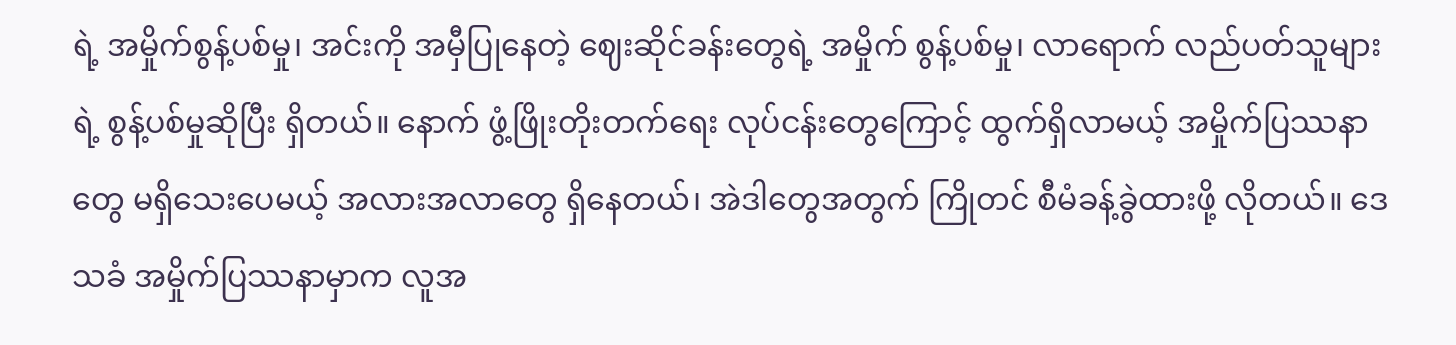ရဲ့ အမှိုက်စွန့်ပစ်မှု၊ အင်းကို အမှီပြုနေတဲ့ ဈေးဆိုင်ခန်းတွေရဲ့ အမှိုက် စွန့်ပစ်မှု၊ လာရောက် လည်ပတ်သူများရဲ့ စွန့်ပစ်မှုဆိုပြီး ရှိတယ်။ နောက် ဖွံ့ဖြိုးတိုးတက်ရေး လုပ်ငန်းတွေကြောင့် ထွက်ရှိလာမယ့် အမှိုက်ပြဿနာတွေ မရှိသေးပေမယ့် အလားအလာတွေ ရှိနေတယ်၊ အဲဒါတွေအတွက် ကြိုတင် စီမံခန့်ခွဲထားဖို့ လိုတယ်။ ဒေသခံ အမှိုက်ပြဿနာမှာက လူအ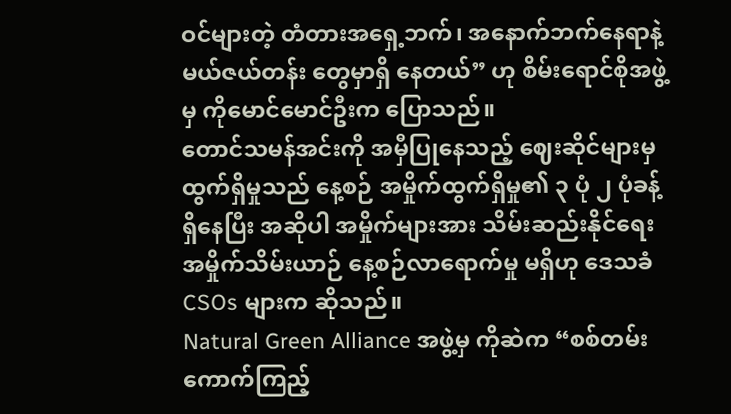ဝင်များတဲ့ တံတားအရှေ့ဘက်၊ အနောက်ဘက်နေရာနဲ့ မယ်ဇယ်တန်း တွေမှာရှိ နေတယ်” ဟု စိမ်းရောင်စိုအဖွဲ့မှ ကိုမောင်မောင်ဦးက ပြောသည်။
တောင်သမန်အင်းကို အမှီပြုနေသည့် ဈေးဆိုင်များမှ ထွက်ရှိမှုသည် နေ့စဉ် အမှိုက်ထွက်ရှိမှု၏ ၃ ပုံ ၂ ပုံခန့် ရှိနေပြီး အဆိုပါ အမှိုက်များအား သိမ်းဆည်းနိုင်ရေး အမှိုက်သိမ်းယာဉ် နေ့စဉ်လာရောက်မှု မရှိဟု ဒေသခံ CSOs များက ဆိုသည်။
Natural Green Alliance အဖွဲ့မှ ကိုဆဲက “စစ်တမ်း ကောက်ကြည့်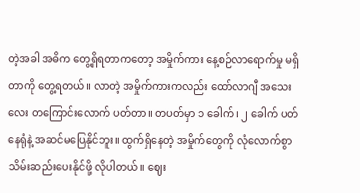တဲ့အခါ အဓိက တွေ့ရှိရတာကတော့ အမှိုက်ကား နေ့စဉ်လာရောက်မှု မရှိတာကို တွေ့ရတယ်။ လာတဲ့ အမှိုက်ကားကလည်း ထော်လာဂျီ အသေးလေး တကြောင်းလောက် ပတ်တာ။ တပတ်မှာ ၁ ခေါက်၊ ၂ ခေါက် ပတ်နေရုံနဲ့ အဆင်မပြေနိုင်ဘူး။ ထွက်ရှိနေတဲ့ အမှိုက်တွေကို လုံလောက်စွာ သိမ်းဆည်းပေးနိုင်ဖို့ လိုပါတယ်။ ဈေး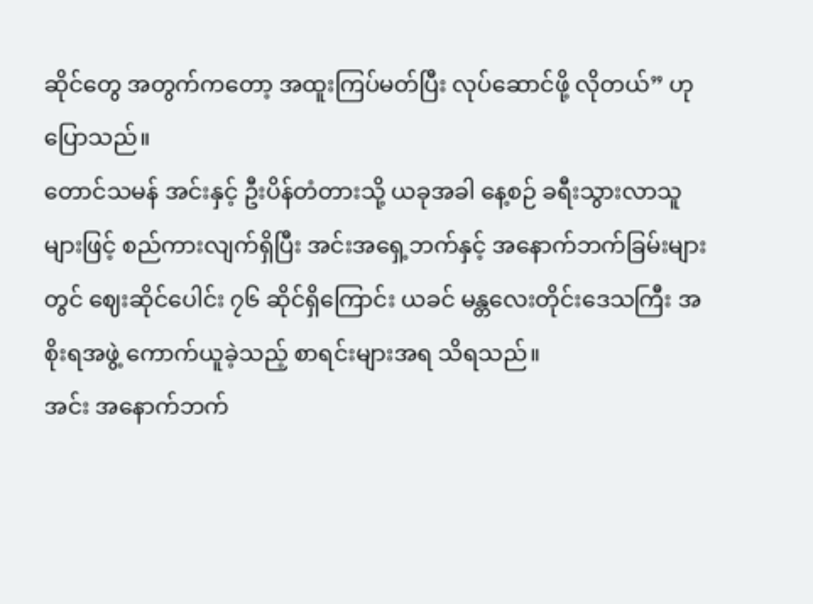ဆိုင်တွေ အတွက်ကတော့ အထူးကြပ်မတ်ပြီး လုပ်ဆောင်ဖို့ လိုတယ်” ဟု ပြောသည်။
တောင်သမန် အင်းနှင့် ဦးပိန်တံတားသို့ ယခုအခါ နေ့စဉ် ခရီးသွားလာသူများဖြင့် စည်ကားလျက်ရှိပြီး အင်းအရှေ့ဘက်နှင့် အနောက်ဘက်ခြမ်းများတွင် ဈေးဆိုင်ပေါင်း ၇၆ ဆိုင်ရှိကြောင်း ယခင် မန္တလေးတိုင်းဒေသကြီး အစိုးရအဖွဲ့ ကောက်ယူခဲ့သည့် စာရင်းများအရ သိရသည်။
အင်း အနောက်ဘက်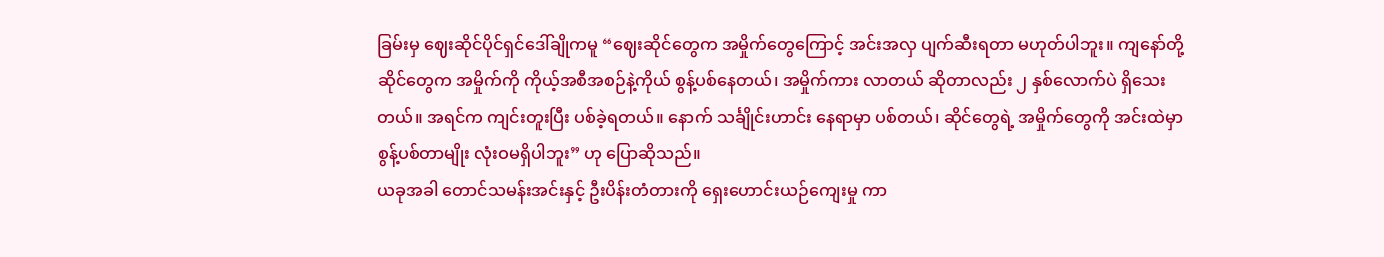ခြမ်းမှ ဈေးဆိုင်ပိုင်ရှင်ဒေါ်ချိုကမူ “ဈေးဆိုင်တွေက အမှိုက်တွေကြောင့် အင်းအလှ ပျက်ဆီးရတာ မဟုတ်ပါဘူး။ ကျနော်တို့ ဆိုင်တွေက အမှိုက်ကို ကိုယ့်အစီအစဉ်နဲ့ကိုယ် စွန့်ပစ်နေတယ်၊ အမှိုက်ကား လာတယ် ဆိုတာလည်း ၂ နှစ်လောက်ပဲ ရှိသေးတယ်။ အရင်က ကျင်းတူးပြီး ပစ်ခဲ့ရတယ်။ နောက် သင်္ချိုင်းဟာင်း နေရာမှာ ပစ်တယ်၊ ဆိုင်တွေရဲ့ အမှိုက်တွေကို အင်းထဲမှာ စွန့်ပစ်တာမျိုး လုံးဝမရှိပါဘူး” ဟု ပြောဆိုသည်။
ယခုအခါ တောင်သမန်းအင်းနှင့် ဦးပိန်းတံတားကို ရှေးဟောင်းယဉ်ကျေးမှု ကာ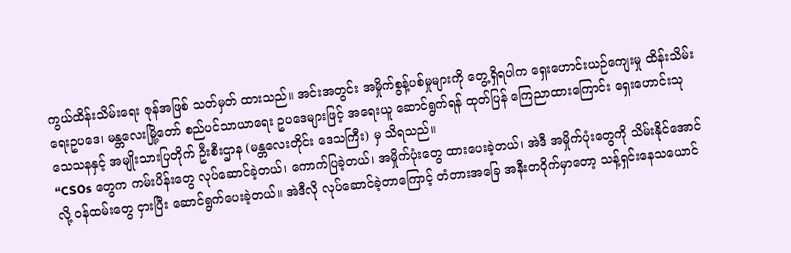ကွယ်ထိန်းသိမ်းရေး ဇုန်အဖြစ် သတ်မှတ် ထားသည်။ အင်းအတွင်း အမှိုက်စွန့်ပစ်မှုများကို တွေ့ရှိရပါက ရှေးဟောင်းယဉ်ကျေးမှု ထိန်းသိမ်းရေးဥပဒေ၊ မန္တလေးမြို့တော် စည်ပင်သာယာရေး ဥပဒေများဖြင့် အရေးယူ ဆောင်ရွက်ရန် ထုတ်ပြန် ကြေညာထားကြောင်း ရှေးဟောင်းသုသေသနနှင့် အမျိုးသားပြတိုက် ဦးစီးဌာန (မန္တလေးတိုင်း ဒေသကြီး) မှ သိရသည်။
“CSOs တွေက ကမ်းပိန်းတွေ လုပ်ဆောင်ခဲ့တယ်၊ ကောက်ပြခဲ့တယ်၊ အမှိုက်ပုံးတွေ ထားပေးခဲ့တယ်၊ အဲဒီ အမှိုက်ပုံးတွေကို သိမ်းနိုင်အောင်လို့ ဝန်ထမ်းတွေ ငှားပြီး ဆောင်ရွက်ပေးခဲ့တယ်။ အဲဒီလို လုပ်ဆောင်ခဲ့တာကြောင့် တံတားအခြေ အနီးတဝိုက်မှာတော့ သန့်ရှင်းနေသယောင်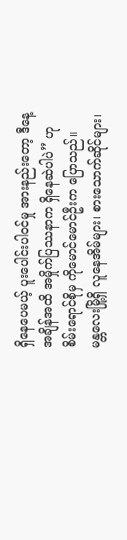ရှိနေပေမယ့် ပူးပေါင်းပါဝင်မှု အားနည်းတော့ ဒီနေ့အချိန်အထိ အမှိုက်ပြဿနာက ရှိနေဆဲပါပဲ” ဟု စိမ်းရောင်စိုမှ ကိုမောင်မောင်ဦးက ပြောသည်။
မန္တလေးမြို့ရှိ လူနေအိမ်များ၊ စားသောက်ဆိုင်များ၊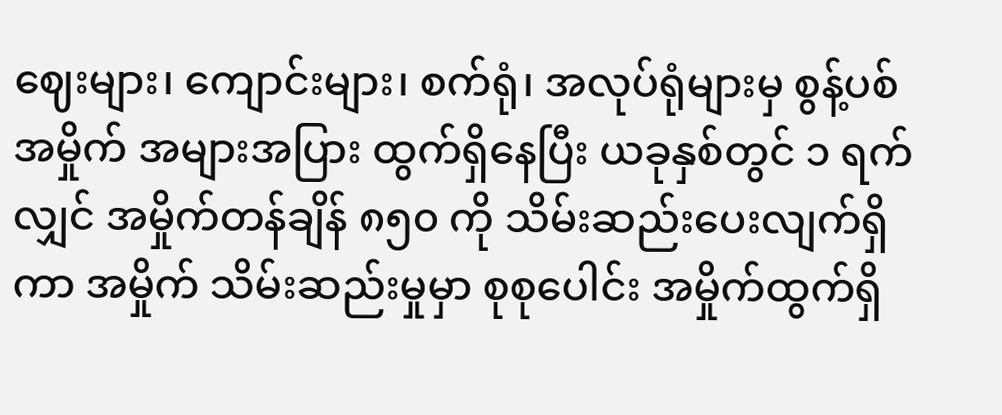ဈေးများ၊ ကျောင်းများ၊ စက်ရုံ၊ အလုပ်ရုံများမှ စွန့်ပစ်အမှိုက် အများအပြား ထွက်ရှိနေပြီး ယခုနှစ်တွင် ၁ ရက်လျှင် အမှိုက်တန်ချိန် ၈၅၀ ကို သိမ်းဆည်းပေးလျက်ရှိကာ အမှိုက် သိမ်းဆည်းမှုမှာ စုစုပေါင်း အမှိုက်ထွက်ရှိ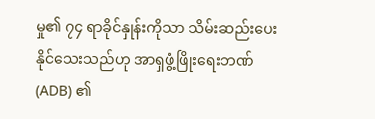မှု၏ ၇၄ ရာခိုင်နှုန်းကိုသာ သိမ်းဆည်းပေးနိုင်သေးသည်ဟု အာရှဖွံ့ဖြိုးရေးဘဏ် (ADB) ၏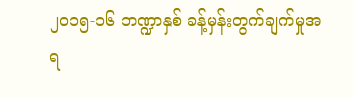၂၀၁၅-၁၆ ဘဏ္ဍာနှစ် ခန့်မှန်းတွက်ချက်မှုအရ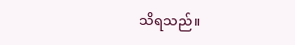သိရသည်။